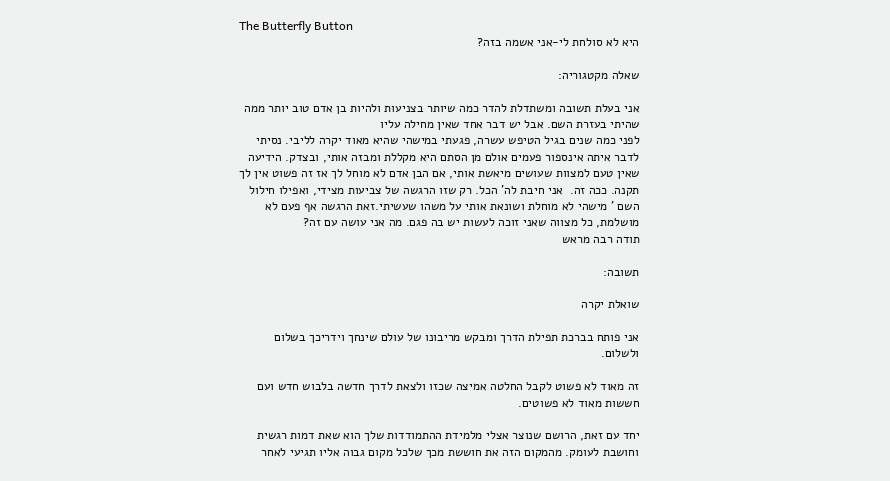The Butterfly Button
היא לא סולחת לי-אני אשמה בזה?

שאלה מקטגוריה:

אני בעלת תשובה ומשתדלת להדר כמה שיותר בצניעות ולהיות בן אדם טוב יותר ממה שהיתי בעזרת השם. אבל יש דבר אחד שאין מחילה עליו
לפני כמה שנים בגיל הטיפש עשרה, פגעתי במישהי שהיא מאוד יקרה לליבי. נסיתי לדבר איתה אינספור פעמים אולם מן הסתם היא מקללת ומבזה אותי, ובצדק. הידיעה שאין טעם למצוות שעושים מיאשת אותי, אם הבן אדם לא מוחל לך אז זה פשוט אין לך תקנה. ככה זה.  אני חיבת לה' הכל. רק שזו הרגשה של צביעות מצידי, ואפילו חילול השם ' מישהי לא מוחלת ושונאת אותי על משהו שעשיתי.זאת הרגשה אף פעם לא מושלמת, כל מצווה שאני זוכה לעשות יש בה פגם. מה אני עושה עם זה?
תודה רבה מראש

תשובה:

שואלת יקרה

אני פותח בברכת תפילת הדרך ומבקש מריבונו של עולם שינחך וידריכך בשלום ולשלום.

זה מאוד לא פשוט לקבל החלטה אמיצה שכזו ולצאת לדרך חדשה בלבוש חדש ועם חששות מאוד לא פשוטים.

יחד עם זאת, הרושם שנוצר אצלי מלמידת ההתמודדות שלך הוא שאת דמות רגשית וחושבת לעומק. מהמקום הזה את חוששת מכך שלכל מקום גבוה אליו תגיעי לאחר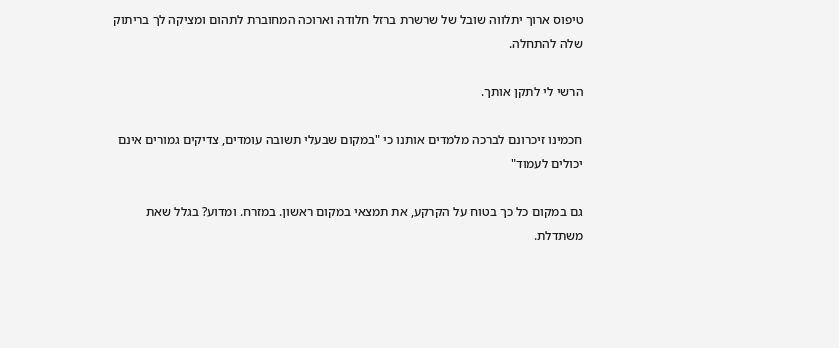טיפוס ארוך יתלווה שובל של שרשרת ברזל חלודה וארוכה המחוברת לתהום ומציקה לך בריתוק שלה להתחלה.

הרשי לי לתקן אותך.

חכמינו זיכרונם לברכה מלמדים אותנו כי "במקום שבעלי תשובה עומדים, צדיקים גמורים אינם יכולים לעמוד"

גם במקום כל כך בטוח על הקרקע, את תמצאי במקום ראשון. במזרח. ומדוע? בגלל שאת משתדלת.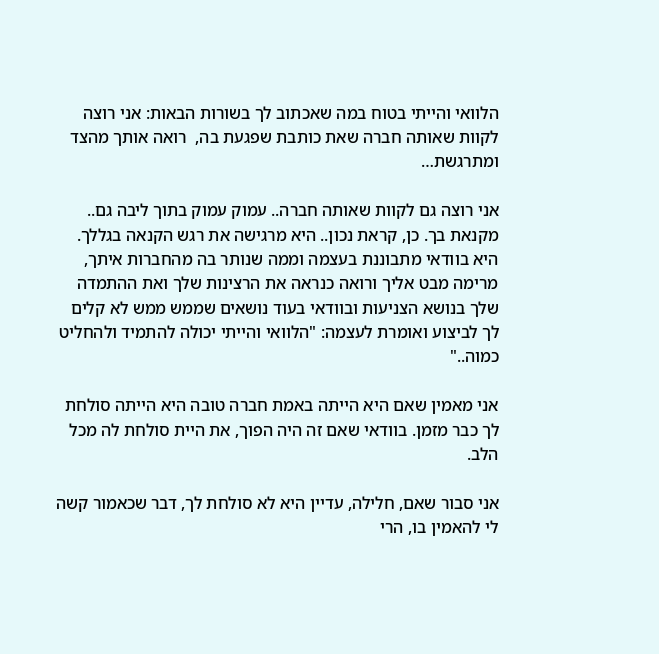הלוואי והייתי בטוח במה שאכתוב לך בשורות הבאות: אני רוצה לקוות שאותה חברה שאת כותבת שפגעת בה,  רואה אותך מהצד ומתרגשת…

אני רוצה גם לקוות שאותה חברה.. עמוק עמוק בתוך ליבה גם.. מקנאת בך. כן, קראת נכון.. היא מרגישה את רגש הקנאה בגללך. היא בוודאי מתבוננת בעצמה וממה שנותר בה מהחברות איתך, מרימה מבט אליך ורואה כנראה את הרצינות שלך ואת ההתמדה שלך בנושא הצניעות ובוודאי בעוד נושאים שממש ממש לא קלים לך לביצוע ואומרת לעצמה: "הלוואי והייתי יכולה להתמיד ולהחליט כמוה.."

אני מאמין שאם היא הייתה באמת חברה טובה היא הייתה סולחת לך כבר מזמן. בוודאי שאם זה היה הפוך, את היית סולחת לה מכל הלב.

אני סבור שאם, חלילה, עדיין היא לא סולחת לך, דבר שכאמור קשה לי להאמין בו, הרי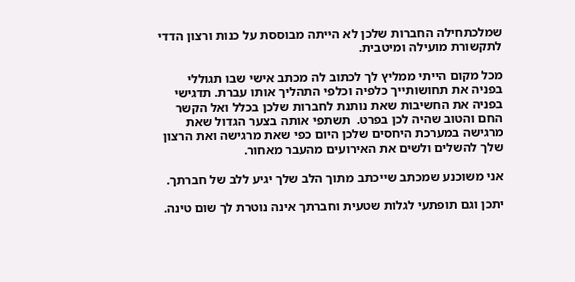שמלכתחילה החברות שלכן לא הייתה מבוססת על כנות ורצון הדדי לתקשורת מועילה ומיטבית.

מכל מקום הייתי ממליץ לך לכתוב לה מכתב אישי שבו תגוללי בפניה את תחושותייך כלפיה וכלפי התהליך אותו עברת. תדגישי בפניה את החשיבות שאת נותנת לחברות שלכן בכלל ואל הקשר החם והטוב שהיה לכן בפרט.  תשתפי אותה בצער הגדול שאת מרגישה במערכת היחסים שלכן היום כפי שאת מרגישה ואת הרצון שלך להשלים ולשים את האירועים מהעבר מאחור.

אני משוכנע שמכתב שייכתב מתוך הלב שלך יגיע ללב של חברתך.

יתכן וגם תופתעי לגלות שטעית וחברתך אינה נוטרת לך שום טינה.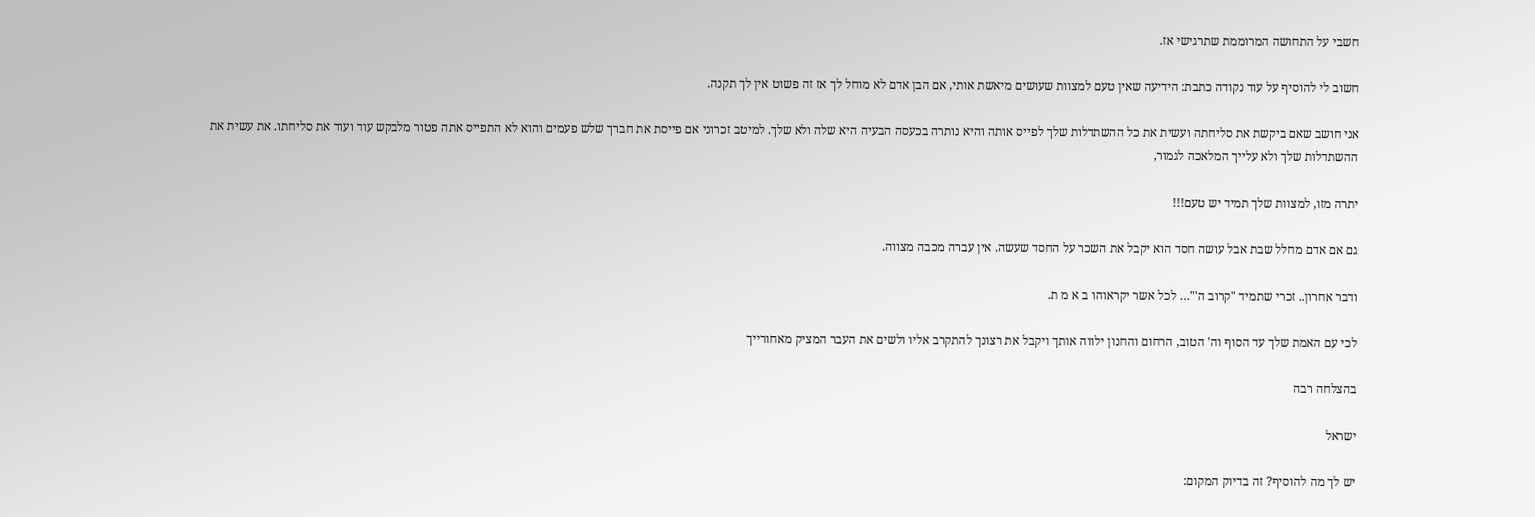חשבי על התחושה המרוממת שתרגישי אז.

חשוב לי להוסיף על עוד נקודה כתבת: הידיעה שאין טעם למצוות שעושים מיאשת אותי, אם הבן אדם לא מוחל לך אז זה פשוט אין לך תקנה.

אני חושב שאם ביקשת את סליחתה ועשית את כל ההשתדלות שלך לפייס אותה והיא נותרה בכעסה הבעיה היא שלה ולא שלך. למיטב זכרוני אם פייסת את חברך שלש פעמים והוא לא התפייס אתה פטור מלבקש עוד ועוד את סליחתו. את עשית את ההשתדלות שלך ולא עלייך המלאכה לגמור,

יתרה מזו, למצוות שלך תמיד יש טעם!!!

גם אם אדם מחלל שבת אבל עושה חסד הוא יקבל את השכר על החסד שעשה. אין עברה מכבה מצווה.

ודבר אחרון.. זכרי שתמיד "קרוב ה'"… לכל אשר יקראוהו ב א מ ת.

לכי עם האמת שלך עד הסוף וה' הטוב, הרחום והחנון ילווה אותך ויקבל את רצונך להתקרב אליו ולשים את העבר המציק מאחורייך

בהצלחה רבה

ישראל

יש לך מה להוסיף? זה בדיוק המקום: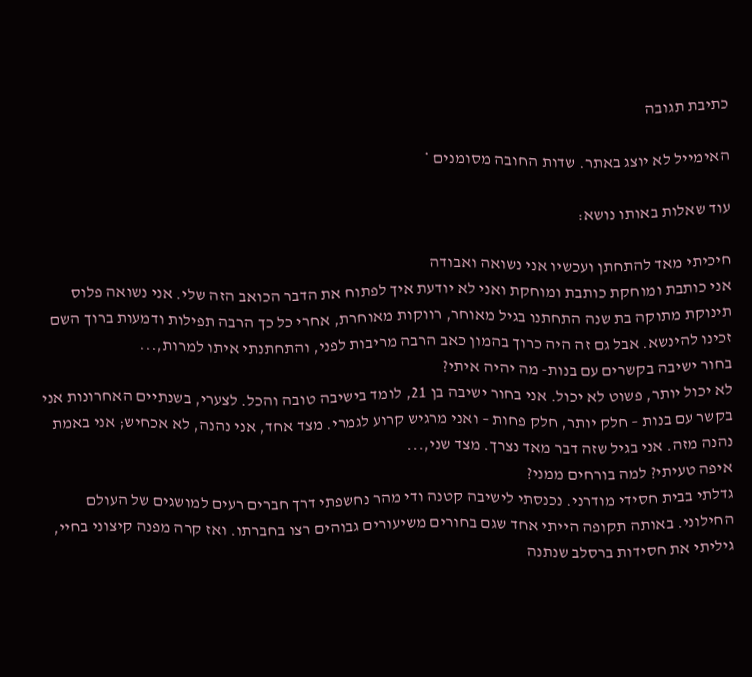כתיבת תגובה

האימייל לא יוצג באתר. שדות החובה מסומנים *

עוד שאלות באותו נושא:

חיכיתי מאד להתחתן ועכשיו אני נשואה ואבודה
אני כותבת ומוחקת כותבת ומוחקת ואני לא יודעת איך לפתוח את הדבר הכואב הזה שלי. אני נשואה פלוס תינוקת מתוקה בת שנה התחתנו בגיל מאוחר, רווקות מאוחרת, אחרי כל כך הרבה תפילות ודמעות ברוך השם זכינו להינשא. אבל גם זה היה כרוך בהמון כאב הרבה מריבות לפני, והתחתנתי איתו למרות,...
בחור ישיבה בקשרים עם בנות- מה יהיה איתי?
לא יכול יותר, פשוט לא יכול. אני בחור ישיבה בן 21, לומד בישיבה טובה והכל. לצערי, בשנתיים האחרונות אני בקשר עם בנות – חלק יותר, חלק פחות – ואני מרגיש קרוע לגמרי. מצד אחד, אני נהנה, לא אכחיש; אני באמת נהנה מזה. אני בגיל שזה דבר מאד נצרך. מצד שני,...
איפה טעיתי? למה בורחים ממני?
גדלתי בבית חסידי מודרני. נכנסתי לישיבה קטנה ודי מהר נחשפתי דרך חברים רעים למושגים של העולם החילוני. באותה תקופה הייתי אחד שגם בחורים משיעורים גבוהים רצו בחברתו. ואז קרה מפנה קיצוני בחיי, גיליתי את חסידות ברסלב שנתנה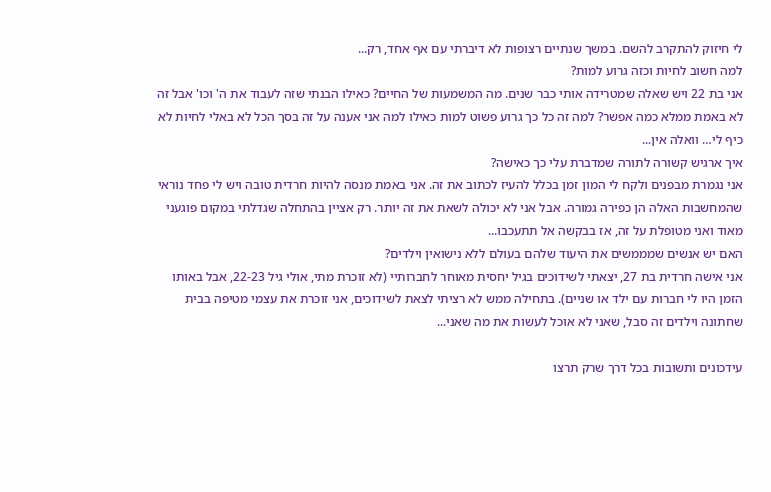לי חיזוק להתקרב להשם. במשך שנתיים רצופות לא דיברתי עם אף אחד, רק...
למה חשוב לחיות וכזה גרוע למות?
אני בת 22 ויש שאלה שמטרידה אותי כבר שנים. מה המשמעות של החיים? כאילו הבנתי שזה לעבוד את ה' וכו' אבל זה לא באמת ממלא כמה אפשר? למה זה כל כך גרוע פשוט למות כאילו למה אני אענה על זה בסך הכל לא באלי לחיות לא כיף לי… וואלה אין...
איך ארגיש קשורה לתורה שמדברת עלי כך כאישה?
אני נגמרת מבפנים ולקח לי המון זמן בכלל להעיז לכתוב את זה. אני באמת מנסה להיות חרדית טובה ויש לי פחד נוראי שהמחשבות האלה הן כפירה גמורה. אבל אני לא יכולה לשאת את זה יותר. רק אציין בהתחלה שגדלתי במקום פוגעני מאוד ואני מטופלת על זה, אז בבקשה אל תתעכבו...
האם יש אנשים שמממשים את היעוד שלהם בעולם ללא נישואין וילדים?
אני אישה חרדית בת 27, יצאתי לשידוכים בגיל יחסית מאוחר לחברותיי (לא זוכרת מתי, אולי גיל 22-23, אבל באותו הזמן היו לי חברות עם ילד או שניים). בתחילה ממש לא רציתי לצאת לשידוכים, אני זוכרת את עצמי מטיפה בבית שחתונה וילדים זה סבל, שאני לא אוכל לעשות את מה שאני...

עידכונים ותשובות בכל דרך שרק תרצו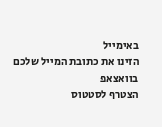באימייל
הזינו את כתובת המייל שלכם
בוואצאפ
הצטרף לסטטוס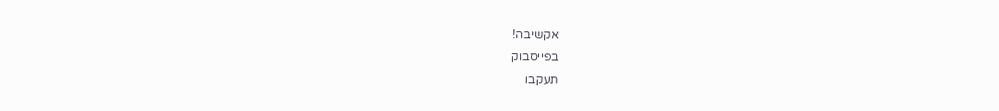אקשיבה!
בפייסבוק
תעקבו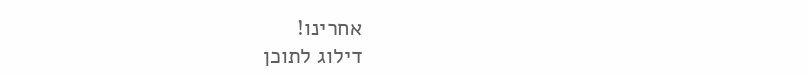אחרינו!
דילוג לתוכן